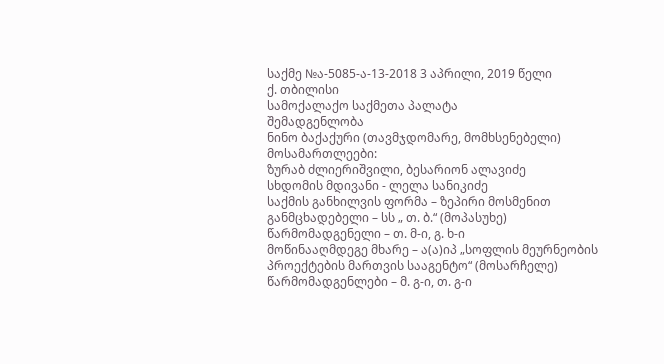საქმე №ა-5085-ა-13-2018 3 აპრილი, 2019 წელი
ქ. თბილისი
სამოქალაქო საქმეთა პალატა
შემადგენლობა
ნინო ბაქაქური (თავმჯდომარე, მომხსენებელი)
მოსამართლეები:
ზურაბ ძლიერიშვილი, ბესარიონ ალავიძე
სხდომის მდივანი - ლელა სანიკიძე
საქმის განხილვის ფორმა – ზეპირი მოსმენით
განმცხადებელი – სს „ თ. ბ.“ (მოპასუხე)
წარმომადგენელი – თ. მ-ი, გ. ხ-ი
მოწინააღმდეგე მხარე – ა(ა)იპ „სოფლის მეურნეობის პროექტების მართვის სააგენტო“ (მოსარჩელე)
წარმომადგენლები – მ. გ-ი, თ. გ-ი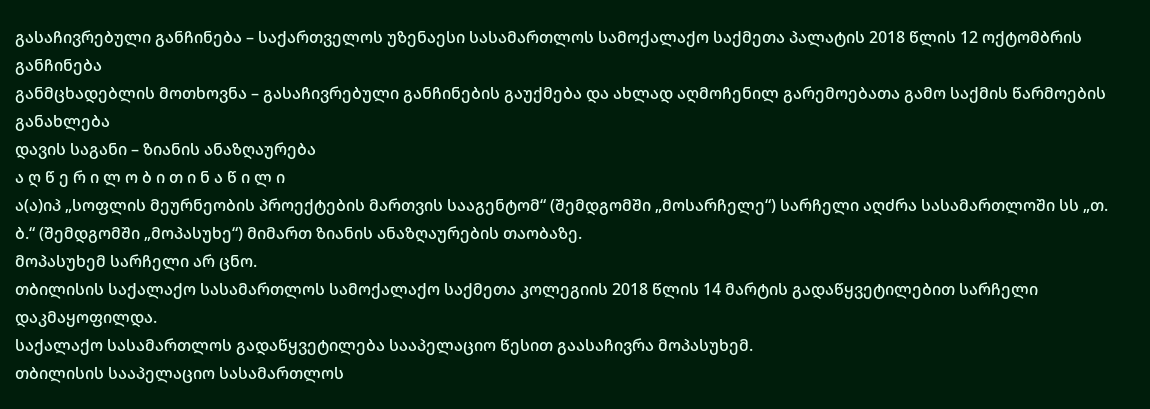გასაჩივრებული განჩინება – საქართველოს უზენაესი სასამართლოს სამოქალაქო საქმეთა პალატის 2018 წლის 12 ოქტომბრის განჩინება
განმცხადებლის მოთხოვნა – გასაჩივრებული განჩინების გაუქმება და ახლად აღმოჩენილ გარემოებათა გამო საქმის წარმოების განახლება
დავის საგანი – ზიანის ანაზღაურება
ა ღ წ ე რ ი ლ ო ბ ი თ ი ნ ა წ ი ლ ი
ა(ა)იპ „სოფლის მეურნეობის პროექტების მართვის სააგენტომ“ (შემდგომში „მოსარჩელე“) სარჩელი აღძრა სასამართლოში სს „თ. ბ.“ (შემდგომში „მოპასუხე“) მიმართ ზიანის ანაზღაურების თაობაზე.
მოპასუხემ სარჩელი არ ცნო.
თბილისის საქალაქო სასამართლოს სამოქალაქო საქმეთა კოლეგიის 2018 წლის 14 მარტის გადაწყვეტილებით სარჩელი დაკმაყოფილდა.
საქალაქო სასამართლოს გადაწყვეტილება სააპელაციო წესით გაასაჩივრა მოპასუხემ.
თბილისის სააპელაციო სასამართლოს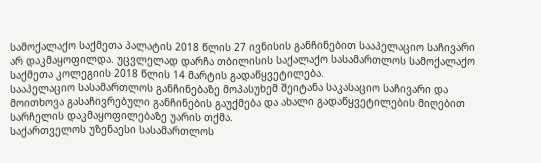სამოქალაქო საქმეთა პალატის 2018 წლის 27 ივნისის განჩინებით სააპელაციო საჩივარი არ დაკმაყოფილდა. უცვლელად დარჩა თბილისის საქალაქო სასამართლოს სამოქალაქო საქმეთა კოლეგიის 2018 წლის 14 მარტის გადაწყვეტილება.
სააპელაციო სასამართლოს განჩინებაზე მოპასუხემ შეიტანა საკასაციო საჩივარი და მოითხოვა გასაჩივრებული განჩინების გაუქმება და ახალი გადაწყვეტილების მიღებით სარჩელის დაკმაყოფილებაზე უარის თქმა.
საქართველოს უზენაესი სასამართლოს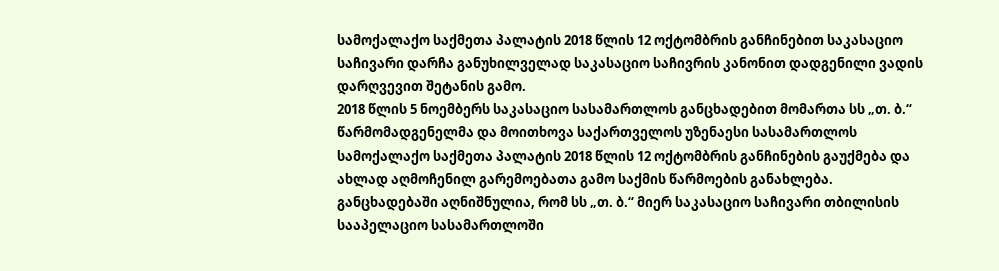სამოქალაქო საქმეთა პალატის 2018 წლის 12 ოქტომბრის განჩინებით საკასაციო საჩივარი დარჩა განუხილველად საკასაციო საჩივრის კანონით დადგენილი ვადის დარღვევით შეტანის გამო.
2018 წლის 5 ნოემბერს საკასაციო სასამართლოს განცხადებით მომართა სს „თ. ბ.“ წარმომადგენელმა და მოითხოვა საქართველოს უზენაესი სასამართლოს სამოქალაქო საქმეთა პალატის 2018 წლის 12 ოქტომბრის განჩინების გაუქმება და ახლად აღმოჩენილ გარემოებათა გამო საქმის წარმოების განახლება. განცხადებაში აღნიშნულია, რომ სს „თ. ბ.“ მიერ საკასაციო საჩივარი თბილისის სააპელაციო სასამართლოში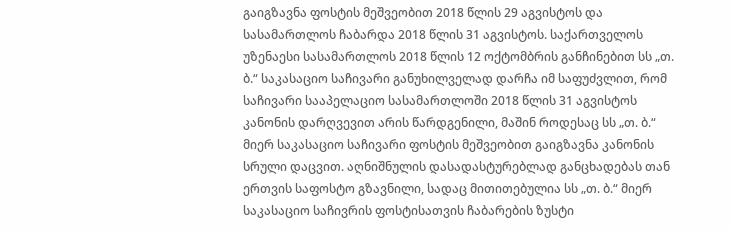გაიგზავნა ფოსტის მეშვეობით 2018 წლის 29 აგვისტოს და სასამართლოს ჩაბარდა 2018 წლის 31 აგვისტოს. საქართველოს უზენაესი სასამართლოს 2018 წლის 12 ოქტომბრის განჩინებით სს „თ. ბ.“ საკასაციო საჩივარი განუხილველად დარჩა იმ საფუძვლით, რომ საჩივარი სააპელაციო სასამართლოში 2018 წლის 31 აგვისტოს კანონის დარღვევით არის წარდგენილი, მაშინ როდესაც სს „თ. ბ.“ მიერ საკასაციო საჩივარი ფოსტის მეშვეობით გაიგზავნა კანონის სრული დაცვით. აღნიშნულის დასადასტურებლად განცხადებას თან ერთვის საფოსტო გზავნილი, სადაც მითითებულია სს „თ. ბ.“ მიერ საკასაციო საჩივრის ფოსტისათვის ჩაბარების ზუსტი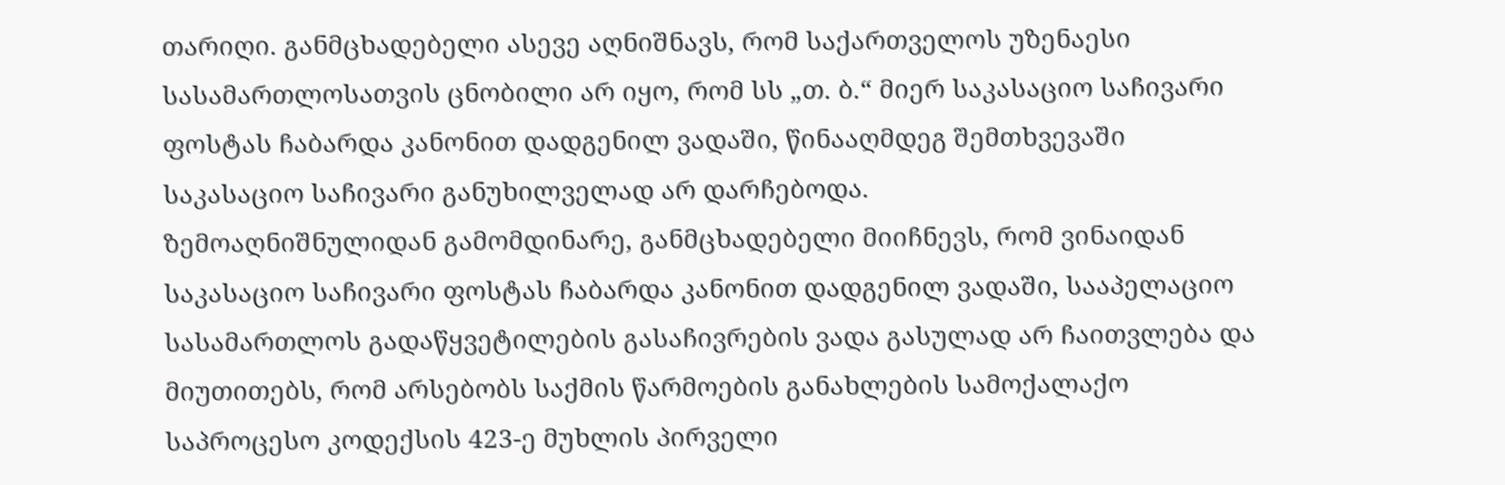თარიღი. განმცხადებელი ასევე აღნიშნავს, რომ საქართველოს უზენაესი სასამართლოსათვის ცნობილი არ იყო, რომ სს „თ. ბ.“ მიერ საკასაციო საჩივარი ფოსტას ჩაბარდა კანონით დადგენილ ვადაში, წინააღმდეგ შემთხვევაში საკასაციო საჩივარი განუხილველად არ დარჩებოდა.
ზემოაღნიშნულიდან გამომდინარე, განმცხადებელი მიიჩნევს, რომ ვინაიდან საკასაციო საჩივარი ფოსტას ჩაბარდა კანონით დადგენილ ვადაში, სააპელაციო სასამართლოს გადაწყვეტილების გასაჩივრების ვადა გასულად არ ჩაითვლება და მიუთითებს, რომ არსებობს საქმის წარმოების განახლების სამოქალაქო საპროცესო კოდექსის 423-ე მუხლის პირველი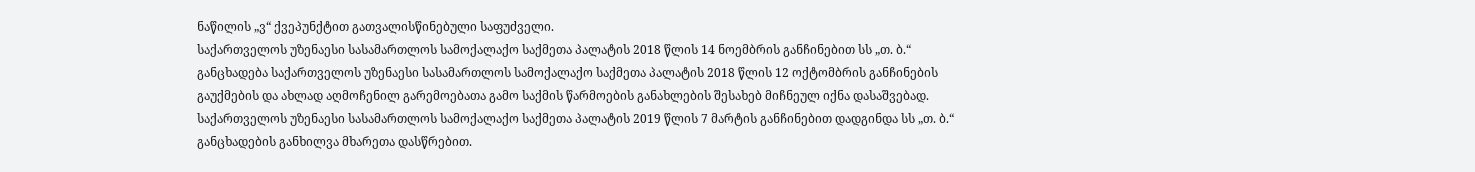ნაწილის „ვ“ ქვეპუნქტით გათვალისწინებული საფუძველი.
საქართველოს უზენაესი სასამართლოს სამოქალაქო საქმეთა პალატის 2018 წლის 14 ნოემბრის განჩინებით სს „თ. ბ.“ განცხადება საქართველოს უზენაესი სასამართლოს სამოქალაქო საქმეთა პალატის 2018 წლის 12 ოქტომბრის განჩინების გაუქმების და ახლად აღმოჩენილ გარემოებათა გამო საქმის წარმოების განახლების შესახებ მიჩნეულ იქნა დასაშვებად.
საქართველოს უზენაესი სასამართლოს სამოქალაქო საქმეთა პალატის 2019 წლის 7 მარტის განჩინებით დადგინდა სს „თ. ბ.“ განცხადების განხილვა მხარეთა დასწრებით.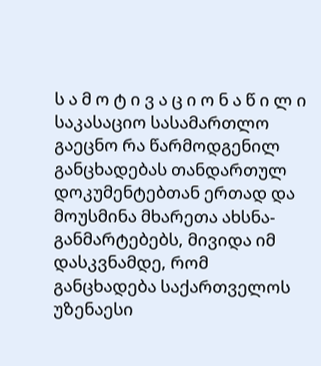ს ა მ ო ტ ი ვ ა ც ი ო ნ ა წ ი ლ ი
საკასაციო სასამართლო გაეცნო რა წარმოდგენილ განცხადებას თანდართულ დოკუმენტებთან ერთად და მოუსმინა მხარეთა ახსნა-განმარტებებს, მივიდა იმ დასკვნამდე, რომ განცხადება საქართველოს უზენაესი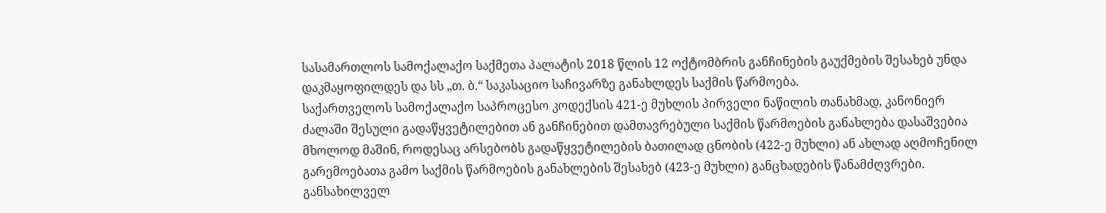სასამართლოს სამოქალაქო საქმეთა პალატის 2018 წლის 12 ოქტომბრის განჩინების გაუქმების შესახებ უნდა დაკმაყოფილდეს და სს „თ. ბ.“ საკასაციო საჩივარზე განახლდეს საქმის წარმოება.
საქართველოს სამოქალაქო საპროცესო კოდექსის 421-ე მუხლის პირველი ნაწილის თანახმად, კანონიერ ძალაში შესული გადაწყვეტილებით ან განჩინებით დამთავრებული საქმის წარმოების განახლება დასაშვებია მხოლოდ მაშინ, როდესაც არსებობს გადაწყვეტილების ბათილად ცნობის (422-ე მუხლი) ან ახლად აღმოჩენილ გარემოებათა გამო საქმის წარმოების განახლების შესახებ (423-ე მუხლი) განცხადების წანამძღვრები.
განსახილველ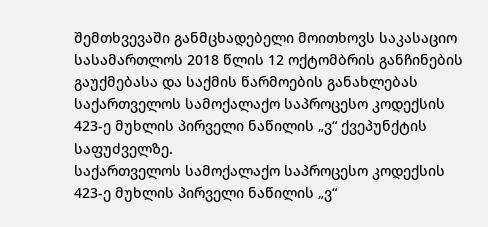შემთხვევაში განმცხადებელი მოითხოვს საკასაციო სასამართლოს 2018 წლის 12 ოქტომბრის განჩინების გაუქმებასა და საქმის წარმოების განახლებას საქართველოს სამოქალაქო საპროცესო კოდექსის 423-ე მუხლის პირველი ნაწილის „ვ“ ქვეპუნქტის საფუძველზე.
საქართველოს სამოქალაქო საპროცესო კოდექსის 423-ე მუხლის პირველი ნაწილის „ვ“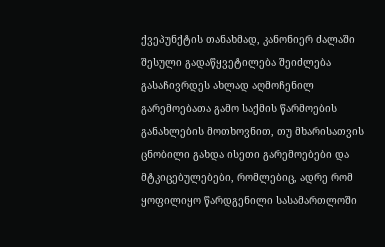ქვეპუნქტის თანახმად, კანონიერ ძალაში შესული გადაწყვეტილება შეიძლება გასაჩივრდეს ახლად აღმოჩენილ გარემოებათა გამო საქმის წარმოების განახლების მოთხოვნით, თუ მხარისათვის ცნობილი გახდა ისეთი გარემოებები და მტკიცებულებები, რომლებიც, ადრე რომ ყოფილიყო წარდგენილი სასამართლოში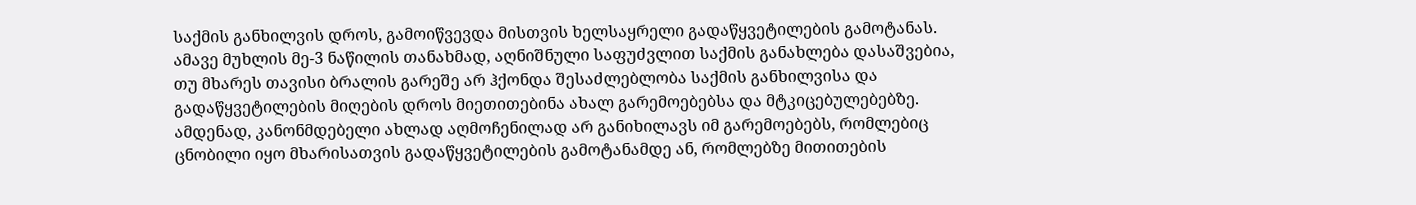საქმის განხილვის დროს, გამოიწვევდა მისთვის ხელსაყრელი გადაწყვეტილების გამოტანას. ამავე მუხლის მე-3 ნაწილის თანახმად, აღნიშნული საფუძვლით საქმის განახლება დასაშვებია, თუ მხარეს თავისი ბრალის გარეშე არ ჰქონდა შესაძლებლობა საქმის განხილვისა და გადაწყვეტილების მიღების დროს მიეთითებინა ახალ გარემოებებსა და მტკიცებულებებზე.
ამდენად, კანონმდებელი ახლად აღმოჩენილად არ განიხილავს იმ გარემოებებს, რომლებიც ცნობილი იყო მხარისათვის გადაწყვეტილების გამოტანამდე ან, რომლებზე მითითების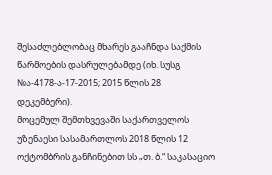შესაძლებლობაც მხარეს გააჩნდა საქმის წარმოების დასრულებამდე (იხ. სუსგ №ა-4178-ა-17-2015; 2015 წლის 28 დეკემბერი).
მოცემულ შემთხვევაში საქართველოს უზენაესი სასამართლოს 2018 წლის 12 ოქტომბრის განჩინებით სს „თ. ბ.“ საკასაციო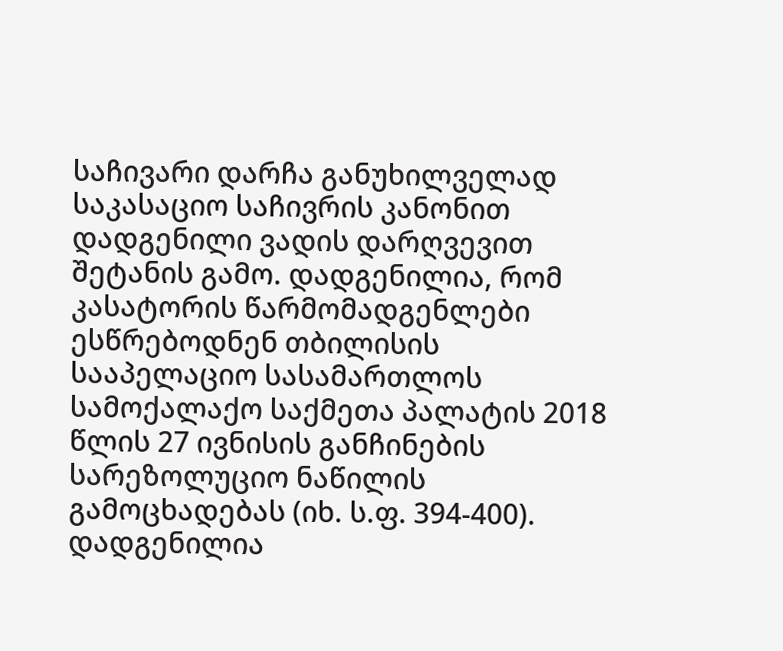საჩივარი დარჩა განუხილველად საკასაციო საჩივრის კანონით დადგენილი ვადის დარღვევით შეტანის გამო. დადგენილია, რომ კასატორის წარმომადგენლები ესწრებოდნენ თბილისის სააპელაციო სასამართლოს სამოქალაქო საქმეთა პალატის 2018 წლის 27 ივნისის განჩინების სარეზოლუციო ნაწილის გამოცხადებას (იხ. ს.ფ. 394-400). დადგენილია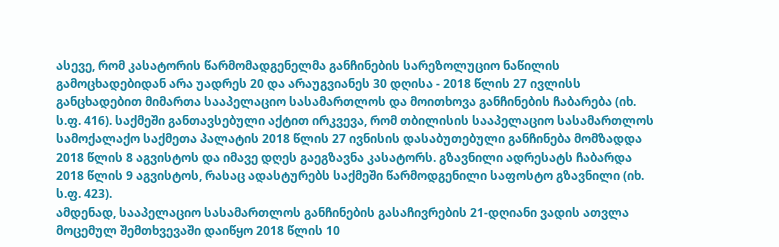ასევე, რომ კასატორის წარმომადგენელმა განჩინების სარეზოლუციო ნაწილის გამოცხადებიდან არა უადრეს 20 და არაუგვიანეს 30 დღისა - 2018 წლის 27 ივლისს განცხადებით მიმართა სააპელაციო სასამართლოს და მოითხოვა განჩინების ჩაბარება (იხ. ს.ფ. 416). საქმეში განთავსებული აქტით ირკვევა, რომ თბილისის სააპელაციო სასამართლოს სამოქალაქო საქმეთა პალატის 2018 წლის 27 ივნისის დასაბუთებული განჩინება მომზადდა 2018 წლის 8 აგვისტოს და იმავე დღეს გაეგზავნა კასატორს. გზავნილი ადრესატს ჩაბარდა 2018 წლის 9 აგვისტოს, რასაც ადასტურებს საქმეში წარმოდგენილი საფოსტო გზავნილი (იხ. ს.ფ. 423).
ამდენად, სააპელაციო სასამართლოს განჩინების გასაჩივრების 21-დღიანი ვადის ათვლა მოცემულ შემთხვევაში დაიწყო 2018 წლის 10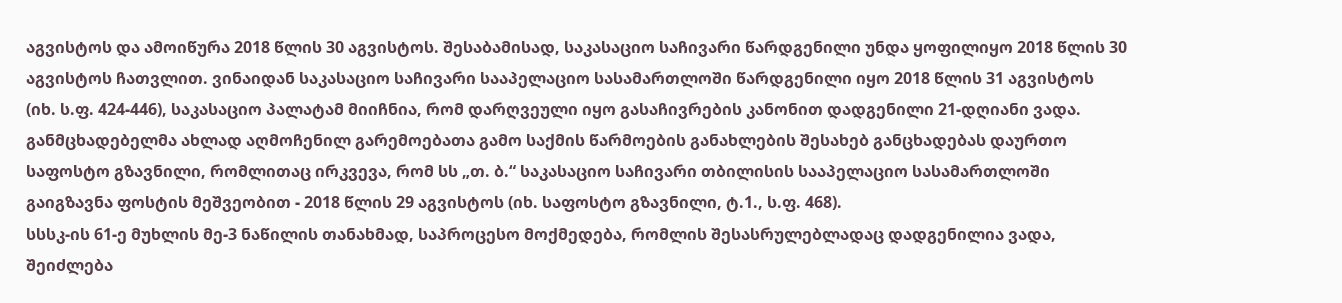აგვისტოს და ამოიწურა 2018 წლის 30 აგვისტოს. შესაბამისად, საკასაციო საჩივარი წარდგენილი უნდა ყოფილიყო 2018 წლის 30 აგვისტოს ჩათვლით. ვინაიდან საკასაციო საჩივარი სააპელაციო სასამართლოში წარდგენილი იყო 2018 წლის 31 აგვისტოს (იხ. ს.ფ. 424-446), საკასაციო პალატამ მიიჩნია, რომ დარღვეული იყო გასაჩივრების კანონით დადგენილი 21-დღიანი ვადა.
განმცხადებელმა ახლად აღმოჩენილ გარემოებათა გამო საქმის წარმოების განახლების შესახებ განცხადებას დაურთო საფოსტო გზავნილი, რომლითაც ირკვევა, რომ სს „თ. ბ.“ საკასაციო საჩივარი თბილისის სააპელაციო სასამართლოში გაიგზავნა ფოსტის მეშვეობით - 2018 წლის 29 აგვისტოს (იხ. საფოსტო გზავნილი, ტ.1., ს.ფ. 468).
სსსკ-ის 61-ე მუხლის მე-3 ნაწილის თანახმად, საპროცესო მოქმედება, რომლის შესასრულებლადაც დადგენილია ვადა, შეიძლება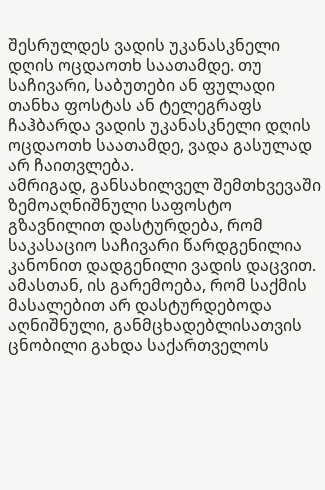შესრულდეს ვადის უკანასკნელი დღის ოცდაოთხ საათამდე. თუ საჩივარი, საბუთები ან ფულადი თანხა ფოსტას ან ტელეგრაფს ჩაჰბარდა ვადის უკანასკნელი დღის ოცდაოთხ საათამდე, ვადა გასულად არ ჩაითვლება.
ამრიგად, განსახილველ შემთხვევაში ზემოაღნიშნული საფოსტო გზავნილით დასტურდება, რომ საკასაციო საჩივარი წარდგენილია კანონით დადგენილი ვადის დაცვით. ამასთან, ის გარემოება, რომ საქმის მასალებით არ დასტურდებოდა აღნიშნული, განმცხადებლისათვის ცნობილი გახდა საქართველოს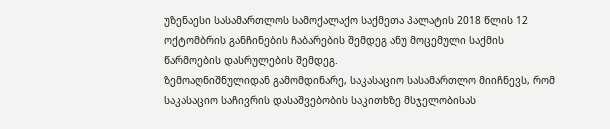უზენაესი სასამართლოს სამოქალაქო საქმეთა პალატის 2018 წლის 12 ოქტომბრის განჩინების ჩაბარების შემდეგ ანუ მოცემული საქმის წარმოების დასრულების შემდეგ.
ზემოაღნიშნულიდან გამომდინარე, საკასაციო სასამართლო მიიჩნევს, რომ საკასაციო საჩივრის დასაშვებობის საკითხზე მსჯელობისას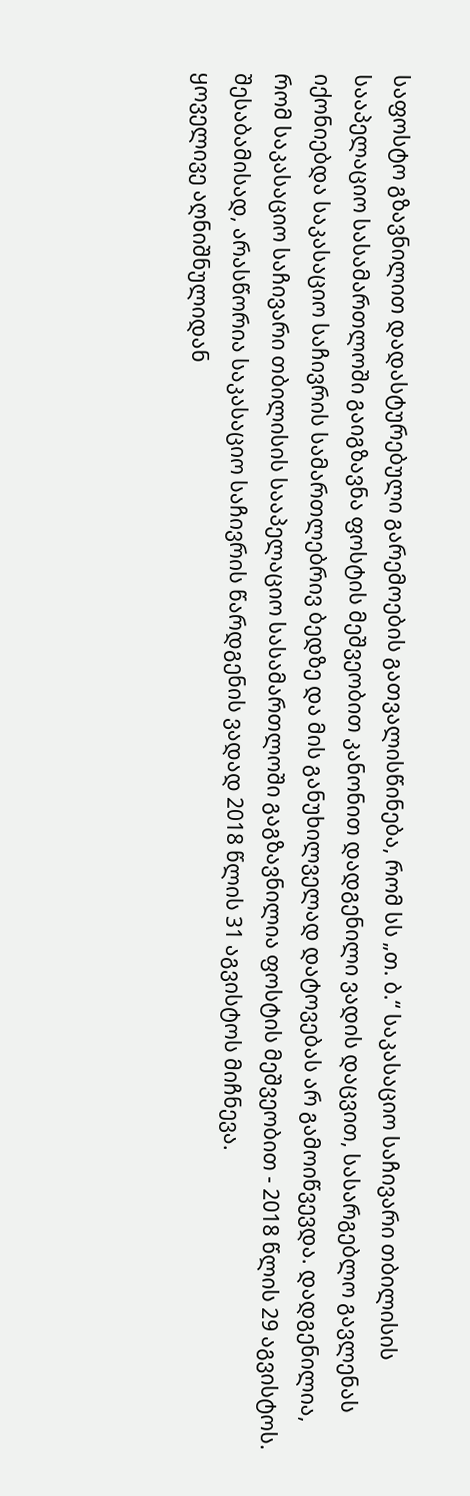საფოსტო გზავნილით დადასტურებული გარემოების გათვალისწინება, რომ სს „თ. ბ.“ საკასაციო საჩივარი თბილისის სააპელაციო სასამართლოში გაიგზავნა ფოსტის მეშვეობით კანონით დადგენილი ვადის დაცვით, სასარგებლო გავლენას იქონიებდა საკასაციო საჩივრის სამართლებრივ ბედზე და მის განუხილველად დატოვებას არ გამოიწვევდა. დადგენილია, რომ საკასაციო საჩივარი თბილისის სააპელაციო სასამართლოში გაგზავნილია ფოსტის მეშვეობით - 2018 წლის 29 აგვისტოს. შესაბამისად, არასწორია საკასაციო საჩივრის წარდგენის ვადად 2018 წლის 31 აგვისტოს მიჩნევა.
ყოველივე აღნიშნულიდან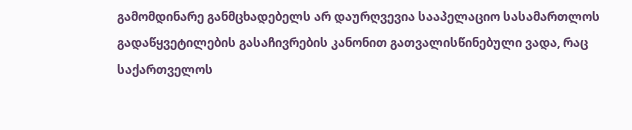გამომდინარე განმცხადებელს არ დაურღვევია სააპელაციო სასამართლოს გადაწყვეტილების გასაჩივრების კანონით გათვალისწინებული ვადა, რაც საქართველოს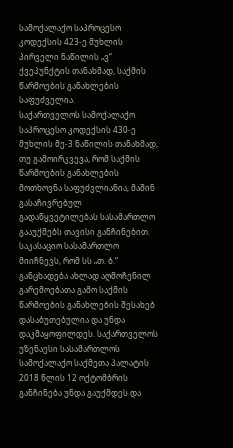სამოქალაქო საპროცესო კოდექსის 423-ე მუხლის პირველი ნაწილის „ვ“ ქვეპუნქტის თანახმად, საქმის წარმოების განახლების საფუძველია.
საქართველოს სამოქალაქო საპროცესო კოდექსის 430-ე მუხლის მე-3 ნაწილის თანახმად, თუ გამოირკვევა, რომ საქმის წარმოების განახლების მოთხოვნა საფუძვლიანია, მაშინ გასაჩივრებულ გადაწყვეტილებას სასამართლო გააუქმებს თავისი განჩინებით.
საკასაციო სასამართლო მიიჩნევს, რომ სს „თ. ბ.“ განცხადება ახლად აღმოჩენილ გარემოებათა გამო საქმის წარმოების განახლების შესახებ დასაბუთებულია და უნდა დაკმაყოფილდეს. საქართველოს უზენაესი სასამართლოს სამოქალაქო საქმეთა პალატის 2018 წლის 12 ოქტომბრის განჩინება უნდა გაუქმდეს და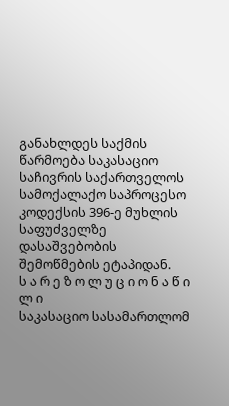განახლდეს საქმის წარმოება საკასაციო საჩივრის საქართველოს სამოქალაქო საპროცესო კოდექსის 396-ე მუხლის საფუძველზე დასაშვებობის შემოწმების ეტაპიდან.
ს ა რ ე ზ ო ლ უ ც ი ო ნ ა წ ი ლ ი
საკასაციო სასამართლომ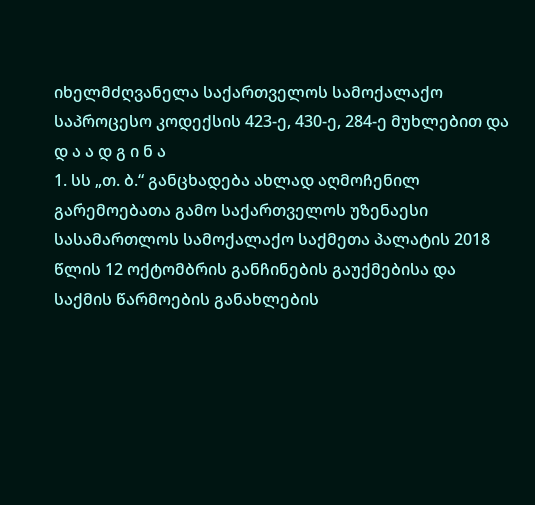იხელმძღვანელა საქართველოს სამოქალაქო საპროცესო კოდექსის 423-ე, 430-ე, 284-ე მუხლებით და
დ ა ა დ გ ი ნ ა
1. სს „თ. ბ.“ განცხადება ახლად აღმოჩენილ გარემოებათა გამო საქართველოს უზენაესი სასამართლოს სამოქალაქო საქმეთა პალატის 2018 წლის 12 ოქტომბრის განჩინების გაუქმებისა და საქმის წარმოების განახლების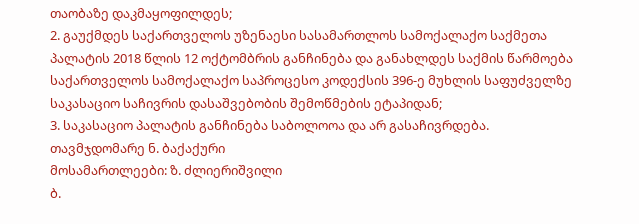თაობაზე დაკმაყოფილდეს;
2. გაუქმდეს საქართველოს უზენაესი სასამართლოს სამოქალაქო საქმეთა პალატის 2018 წლის 12 ოქტომბრის განჩინება და განახლდეს საქმის წარმოება საქართველოს სამოქალაქო საპროცესო კოდექსის 396-ე მუხლის საფუძველზე საკასაციო საჩივრის დასაშვებობის შემოწმების ეტაპიდან;
3. საკასაციო პალატის განჩინება საბოლოოა და არ გასაჩივრდება.
თავმჯდომარე ნ. ბაქაქური
მოსამართლეები: ზ. ძლიერიშვილი
ბ.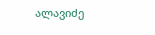ალავიძე